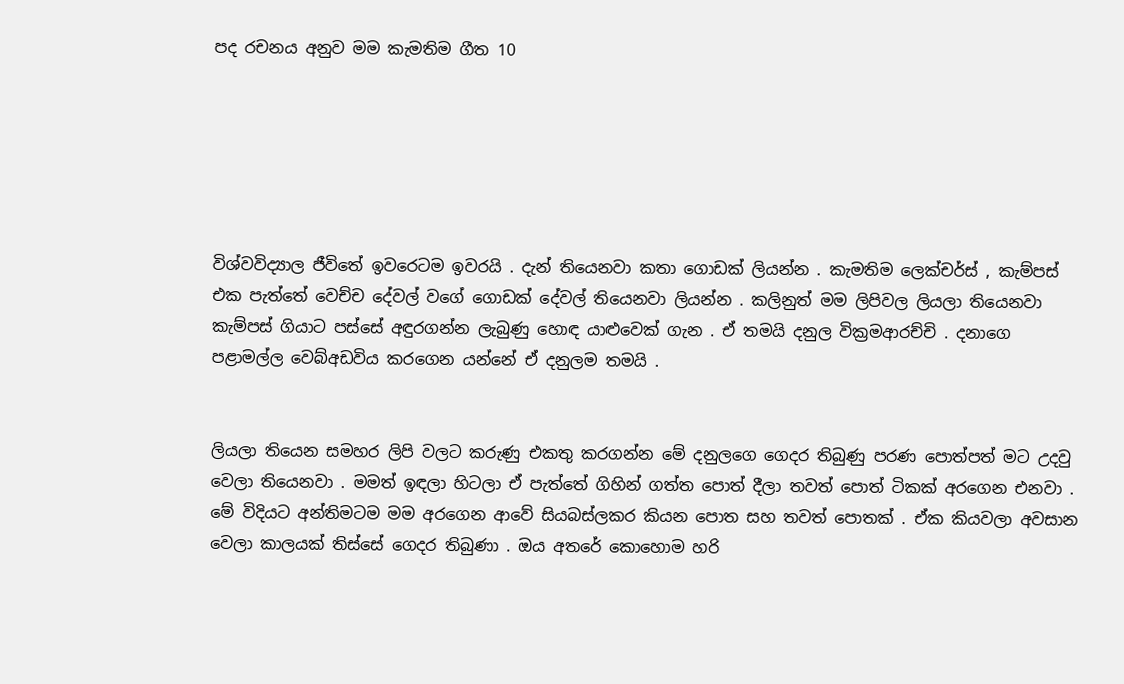පද රචනය අනුව මම කැමතිම ගීත 10






විශ්වවිද්‍යාල ජීවිතේ ඉවරෙටම ඉවරයි . දැන් තියෙනවා කතා ගොඩක් ලියන්න . කැමතිම ලෙක්චර්ස් , කැම්පස් එක පැත්තේ වෙච්ච දේවල් වගේ ගොඩක් දේවල් තියෙනවා ලියන්න . කලිනුත් මම ලිපිවල ලියලා තියෙනවා කැම්පස් ගියාට පස්සේ අඳුරගන්න ලැබුණු හොඳ යාළුවෙක් ගැන . ඒ තමයි දනුල වික්‍රමආරච්චි . දනාගෙ පළාමල්ල වෙබ්අඩවිය කරගෙන යන්නේ ඒ දනුලම තමයි .


ලියලා තියෙන සමහර ලිපි වලට කරුණු එකතු කරගන්න මේ දනුලගෙ ගෙදර තිබුණු පරණ පොත්පත් මට උදවු වෙලා තියෙනවා . මමත් ඉඳලා හිටලා ඒ පැත්තේ ගිහින් ගත්ත පොත් දීලා තවත් පොත් ටිකක් අරගෙන එනවා . මේ විදියට අන්තිමටම මම අරගෙන ආවේ සියබස්ලකර කියන පොත සහ තවත් පොතක් . ඒක කියවලා අවසාන වෙලා කාලයක් තිස්සේ ගෙදර තිබුණා . ඔය අතරේ කොහොම හරි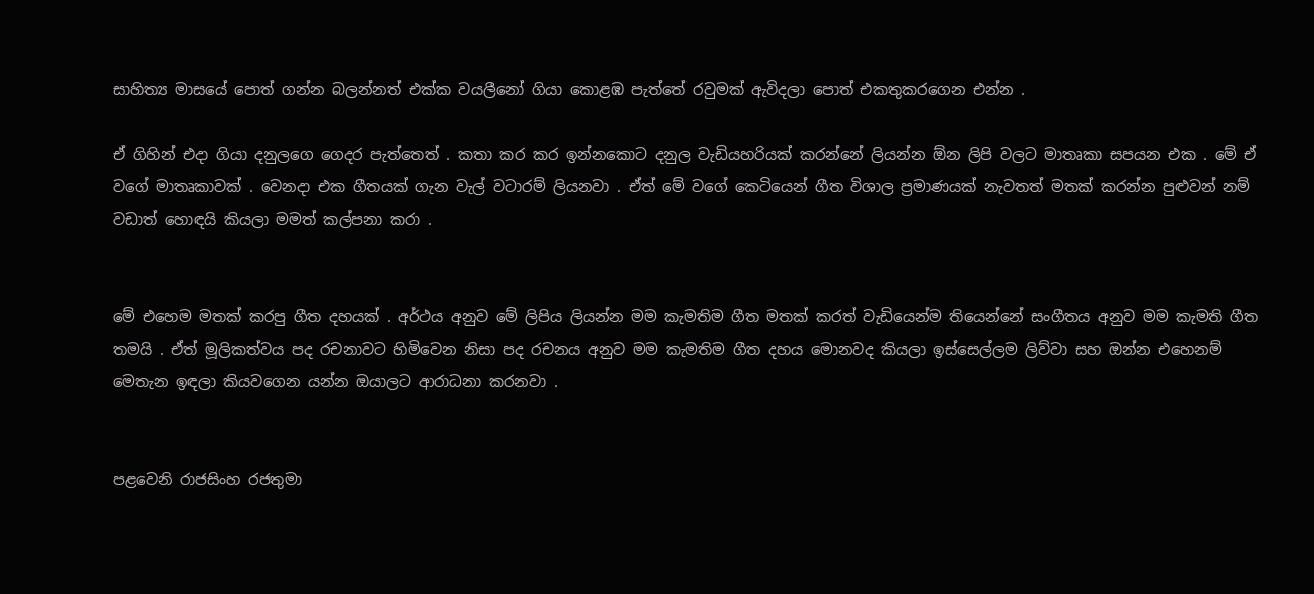සාහිත්‍ය මාසයේ පොත් ගන්න බලන්නත් එක්ක වයලීනෝ ගියා කොළඹ පැත්තේ රවුමක් ඇවිදලා පොත් එකතුකරගෙන එන්න .

ඒ ගිහින් එදා ගියා දනුලගෙ ගෙදර පැත්තෙත් . කතා කර කර ඉන්නකොට දනුල වැඩියහරියක් කරන්නේ ලියන්න ඕන ලිපි වලට මාතෘකා සපයන එක . මේ ඒ වගේ මාතෘකාවක් . වෙනදා එක ගීතයක් ගැන වැල් වටාරම් ලියනවා . ඒත් මේ වගේ කෙටියෙන් ගීත විශාල ප්‍රමාණයක් නැවතත් මතක් කරන්න පුළුවන් නම් වඩාත් හොඳයි කියලා මමත් කල්පනා කරා .


මේ එහෙම මතක් කරපු ගීත දහයක් . අර්ථය අනුව මේ ලිපිය ලියන්න මම කැමතිම ගීත මතක් කරත් වැඩියෙන්ම තියෙන්නේ සංගීතය අනුව මම කැමති ගීත තමයි . ඒත් මූලිකත්වය පද රචනාවට හිමිවෙන නිසා පද රචනය අනුව මම කැමතිම ගීත දහය මොනවද කියලා ඉස්සෙල්ලම ලිව්වා සහ ඔන්න එහෙනම් මෙතැන ඉඳලා කියවගෙන යන්න ඔයාලට ආරාධනා කරනවා .


පළවෙනි රාජසිංහ රජතුමා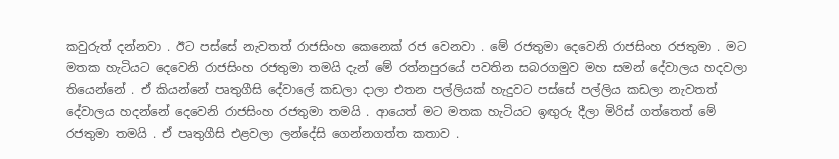කවුරුත් දන්නවා . ඊට පස්සේ නැවතත් රාජසිංහ කෙනෙක් රජ වෙනවා . මේ රජතුමා දෙවෙනි රාජසිංහ රජතුමා . මට මතක හැටියට දෙවෙනි රාජසිංහ රජතුමා තමයි දැන් මේ රත්නපුරයේ පවතින සබරගමුව මහ සමන් දේවාලය හදවලා තියෙන්නේ . ඒ කියන්නේ පෘතුගීසි දේවාලේ කඩලා දාලා එතන පල්ලියක් හැදුවට පස්සේ පල්ලිය කඩලා නැවතත් දේවාලය හදන්නේ දෙවෙනි රාජසිංහ රජතුමා තමයි . ආයෙත් මට මතක හැටියට ඉඟුරු දීලා මිරිස් ගත්තෙත් මේ රජතුමා තමයි . ඒ පෘතුගීසි එළවලා ලන්දේසි ගෙන්නගත්ත කතාව .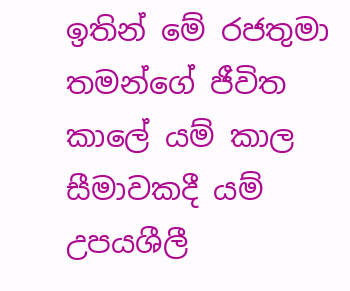ඉතින් මේ රජතුමා තමන්ගේ ජීවිත කාලේ යම් කාල සීමාවකදී යම් උපයශීලී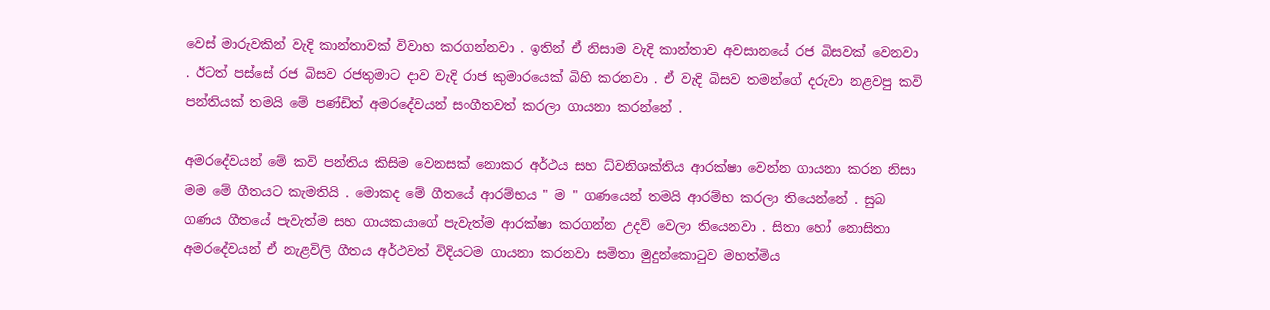වෙස් මාරුවකින් වැදි කාන්තාවක් විවාහ කරගන්නවා . ඉතින් ඒ නිසාම වැදි කාන්තාව අවසානයේ රජ බිසවක් වෙනවා . ඊටත් පස්සේ රජ බිසව රජතුමාට දාව වැදි රාජ කුමාරයෙක් බිහි කරනවා . ඒ වැදි බිසව තමන්ගේ දරුවා නළවපු කවි පන්තියක් තමයි මේ පණ්ඩිත් අමරදේවයන් සංගීතවත් කරලා ගායනා කරන්නේ .

අමරදේවයන් මේ කවි පන්තිය කිසිම වෙනසක් නොකර අර්ථය සහ ධ්වනිශක්තිය ආරක්ෂා වෙන්න ගායනා කරන නිසා මම මේ ගීතයට කැමතියි . මොකද මේ ගීතයේ ආරම්භය " ම " ගණයෙන් තමයි ආරම්භ කරලා තියෙන්නේ . සුබ ගණය ගීතයේ පැවැත්ම සහ ගායකයාගේ පැවැත්ම ආරක්ෂා කරගන්න උදව් වෙලා තියෙනවා . සිතා හෝ නොසිතා අමරදේවයන් ඒ නැළවිලි ගීතය අර්ථවත් විදියටම ගායනා කරනවා සමිතා මුදුන්කොටුව මහත්මිය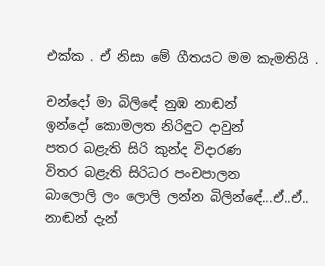එක්ක . ඒ නිසා මේ ගීතයට මම කැමතියි .

චන්දෝ මා බිලිඳේ නුඹ නාඬන්
ඉන්දෝ කොමලත නිරිඳුට දාවුන්
පතර බළැති සිරි කුන්ද විදාරණ
විතර බළැති සිරිධර පංචපාලන
බාලොලි ලං ලොලි ලන්න බිලින්ඳේ...ඒ..ඒ..
නාඬන් දැන්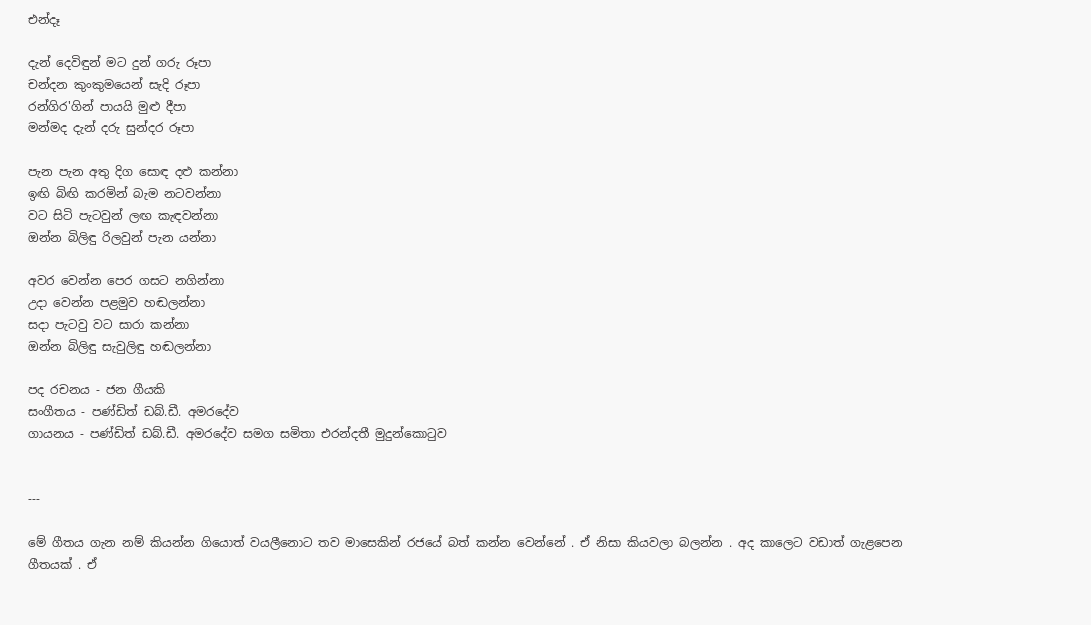එන්දෑ

දැන් දෙවිඳුන් මට දුන් ගරු රූපා
චන්දන කුංකුමයෙන් සැදි රූපා
රන්ගිර'ගින් පායයි මුළු දීපා
මන්මද දැන් දරු සුන්දර රූපා

පැන පැන අතු දිග සොඳ දළු කන්නා
ඉඟි බිඟි කරමින් බැම නටවන්නා
වට සිටි පැටවුන් ලඟ කැඳවන්නා
ඔන්න බිලිඳු රිලවුන් පැන යන්නා

අවර වෙන්න පෙර ගසට නගින්නා
උදා වෙන්න පළමුව හඬලන්නා
සදා පැටවු වට සාරා කන්නා
ඔන්න බිලිඳු සැවුලිඳු හඬලන්නා

පද රචනය - ජන ගීයකි
සංගීතය - පණ්ඩිත් ඩබ්.ඩී. අමරදේව
ගායනය - පණ්ඩිත් ඩබ්.ඩී. අමරදේව සමග සමිතා එරන්දතී මුදුන්කොටුව


---

මේ ගීතය ගැන නම් කියන්න ගියොත් වයලීනොට තව මාසෙකින් රජයේ බත් කන්න වෙන්නේ . ඒ නිසා කියවලා බලන්න . අද කාලෙට වඩාත් ගැළපෙන ගීතයක් . ඒ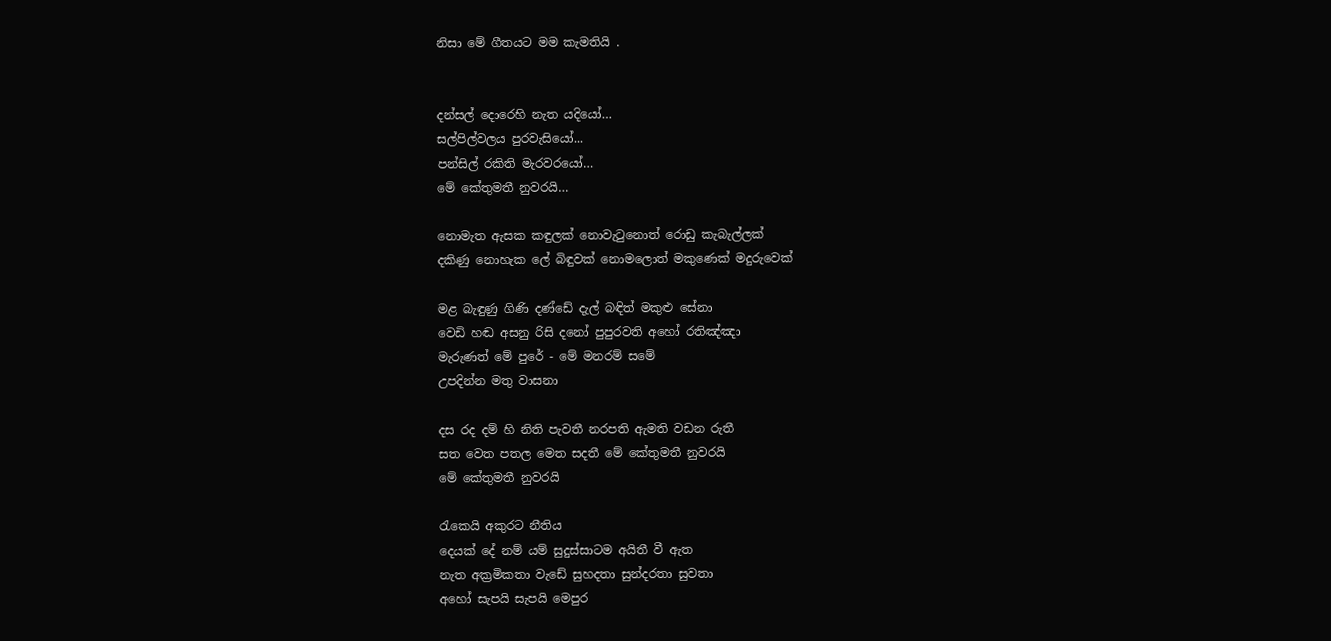නිසා මේ ගීතයට මම කැමතියි .


දන්සල් දොරෙහි නැත යදියෝ…
සල්පිල්වලය පුරවැසියෝ...
පන්සිල් රකිති මැරවරයෝ…
මේ කේතුමතී නුවරයි…

නොමැත ඇසක කඳුලක් නොවැටුනොත් රොඩු කැබැල්ලක්
දකිණු නොහැක ලේ බිඳුවක් නොමලොත් මකුණෙක් මදුරුවෙක්

මළ බැඳුණු ගිණි දණ්ඩේ දැල් බඳිත් මකුළු සේනා
වෙඩි හඬ අසනු රිසි දනෝ පුපුරවති අහෝ රතිඤ්ඤා
මැරුණත් මේ පුරේ - මේ මනරම් සමේ
උපදින්න මතු වාසනා

දස රද දම් හි නිති පැවතී නරපති ඇමති වඩන රුතී
සත වෙත පතල මෙත සදතී මේ කේතුමතී නුවරයි
මේ කේතුමතී නුවරයි

රැකෙයි අකුරට නීතිය
දෙයක් දේ නම් යම් සුදුස්සාටම අයිතී වී ඇත
නැත අක්‍රමිකතා වැඩේ සුහදතා සුන්දරතා සුවතා
අහෝ සැපයි සැපයි මෙපුර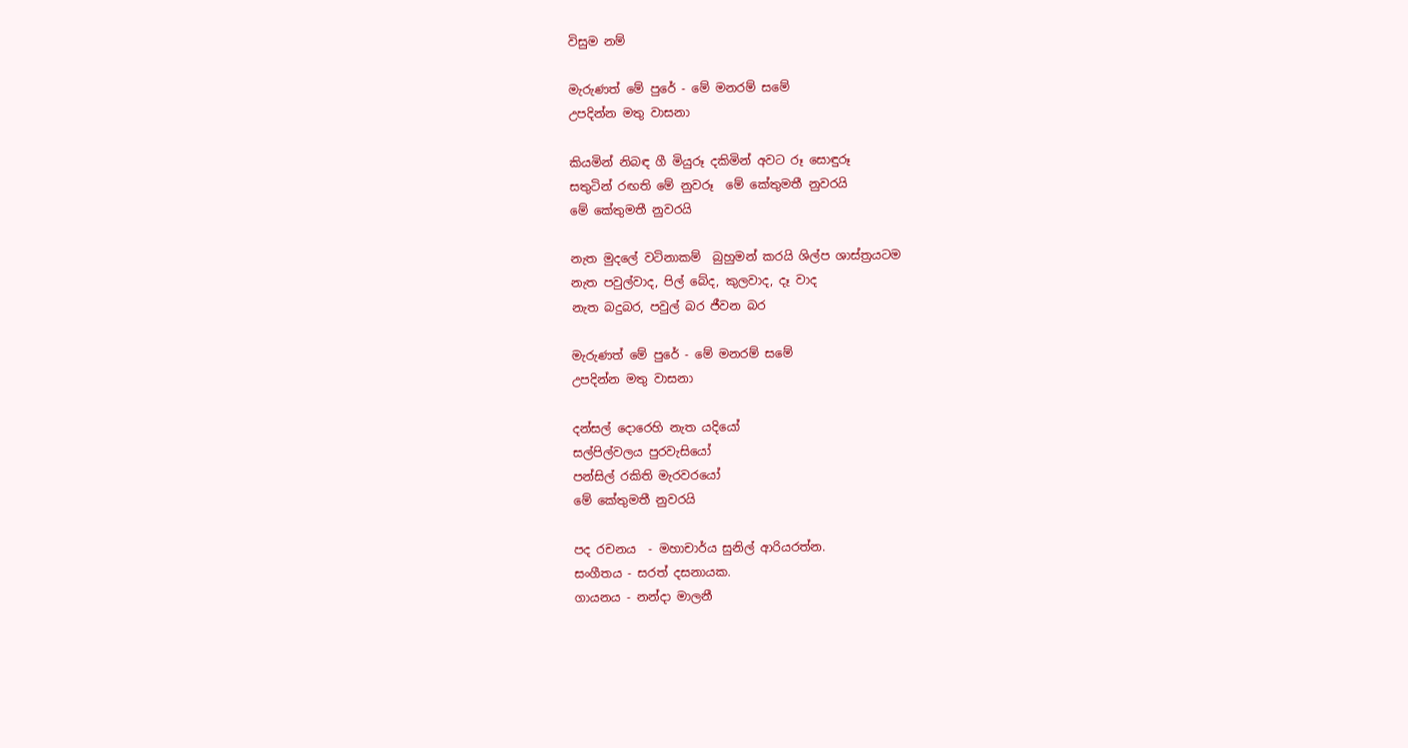විසුම නම්

මැරුණත් මේ පුරේ - මේ මනරම් සමේ
උපදින්න මතු වාසනා

කියමින් නිබඳ ගී මියුරූ දකිමින් අවට රූ සොඳුරූ
සතුටින් රඟති මේ නුවරූ  මේ කේතුමතී නුවරයි
මේ කේතුමතී නුවරයි

නැත මුදලේ වටිනාකම්  බුහුමන් කරයි ශිල්ප ශාස්ත්‍රයටම
නැත පවුල්වාද, පිල් බේද, කුලවාද, දෑ වාද
නැත බදුබර, පවුල් බර ජීවන බර

මැරුණත් මේ පුරේ - මේ මනරම් සමේ
උපදින්න මතු වාසනා

දන්සල් දොරෙහි නැත යදියෝ
සල්පිල්වලය පුරවැසියෝ
පන්සිල් රකිති මැරවරයෝ
මේ කේතුමතී නුවරයි

පද රචනය  - මහාචාර්ය සුනිල් ආරියරත්න.
සංගීතය - සරත් දසනායක.
ගායනය - නන්දා මාලනී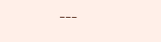---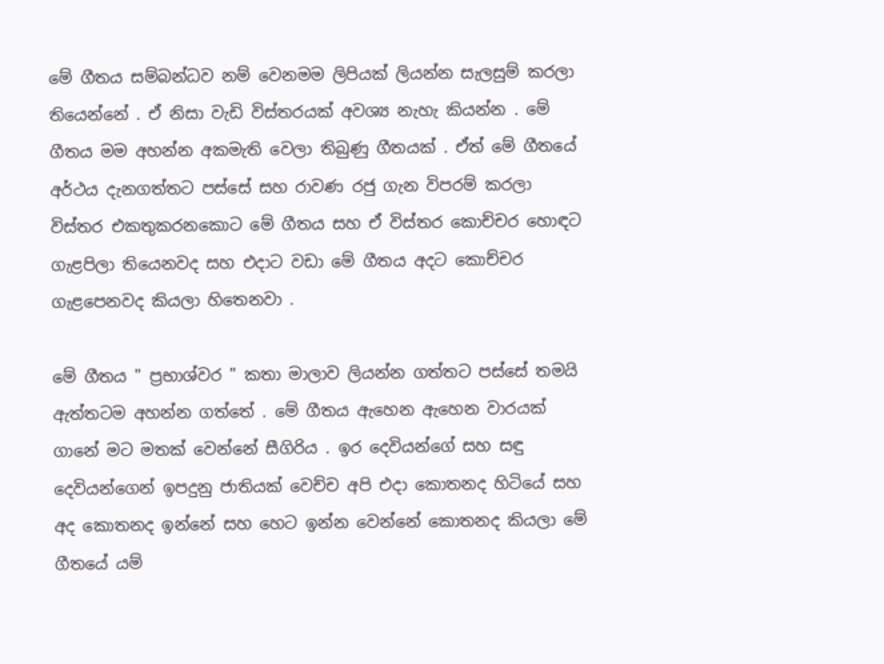මේ ගීතය සම්බන්ධව නම් වෙනමම ලිපියක් ලියන්න සැලසුම් කරලා තියෙන්නේ . ඒ නිසා වැඩි විස්තරයක් අවශ්‍ය නැහැ කියන්න . මේ ගීතය මම අහන්න අකමැති වෙලා තිබුණු ගීතයක් . ඒත් මේ ගීතයේ අර්ථය දැනගත්තට පස්සේ සහ රාවණ රජු ගැන විපරම් කරලා විස්තර එකතුකරනකොට මේ ගීතය සහ ඒ විස්තර කොච්චර හොඳට ගැළපිලා තියෙනවද සහ එදාට වඩා මේ ගීතය අදට කොච්චර ගැළපෙනවද කියලා හිතෙනවා .

මේ ගීතය " ප්‍රභාශ්වර " කතා මාලාව ලියන්න ගත්තට පස්සේ තමයි ඇත්තටම අහන්න ගත්තේ . මේ ගීතය ඇහෙන ඇහෙන වාරයක් ගානේ මට මතක් වෙන්නේ සීගිරිය . ඉර දෙවියන්ගේ සහ සඳු දෙවියන්ගෙන් ඉපදුනු ජාතියක් වෙච්ච අපි එදා කොතනද හිටියේ සහ අද කොතනද ඉන්නේ සහ හෙට ඉන්න වෙන්නේ කොතනද කියලා මේ ගීතයේ යම්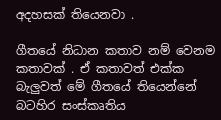අදහසක් තියෙනවා .

ගීතයේ නිධාන කතාව නම් වෙනම කතාවක් . ඒ කතාවත් එක්ක බැලුවත් මේ ගීතයේ තියෙන්නේ බටහිර සංස්කෘතිය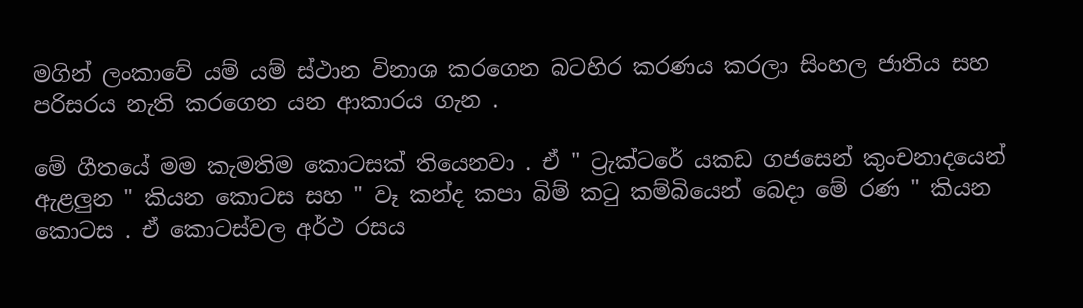මගින් ලංකාවේ යම් යම් ස්ථාන විනාශ කරගෙන බටහිර කරණය කරලා සිංහල ජාතිය සහ පරිසරය නැති කරගෙන යන ආකාරය ගැන .

මේ ගීතයේ මම කැමතිම කොටසක් තියෙනවා . ඒ " ට්‍රැක්ටරේ යකඩ ගජසෙන් කුංචනාදයෙන් ඇළලුන " කියන කොටස සහ " වෑ කන්ද කපා බිම් කටු කම්බියෙන් බෙදා මේ රණ " කියන කොටස . ඒ කොටස්වල අර්ථ රසය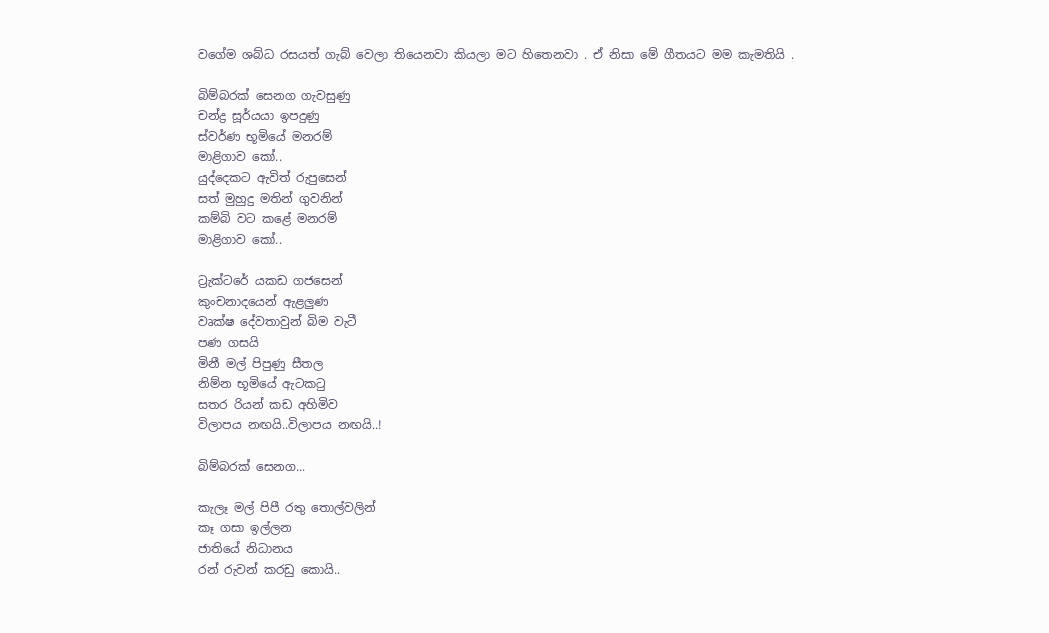වගේම ශබ්ධ රසයත් ගැබ් වෙලා තියෙනවා කියලා මට හිතෙනවා . ඒ නිසා මේ ගීතයට මම කැමතියි .

බිම්බරක් සෙනග ගැවසුණු
චන්ද්‍ර සූර්යයා ඉපදුණු
ස්වර්ණ භූමියේ මනරම්
මාළිගාව කෝ..
යුද්දෙකට ඇවිත් රුපුසෙන්
සත් මුහුදු මතින් ගුවනින්
කම්බි වට කළේ මනරම්
මාළිගාව කෝ..

ට්‍රැක්ටරේ යකඩ ගජසෙන්
කුංචනාදයෙන් ඇළලුණ
වෘක්ෂ දේවතාවුන් බිම වැටී
පණ ගසයි
මිනී මල් පිපුණු සීතල
නිම්න භූමියේ ඇටකටු
සතර රියන් කඩ අහිමිව
විලාපය නඟයි..විලාපය නඟයි..!

බිම්බරක් සෙනග...

කැලෑ මල් පිපී රතු තොල්වලින්
කෑ ගසා ඉල්ලන
ජාතියේ නිධානය
රන් රුවන් කරඩු කොයි..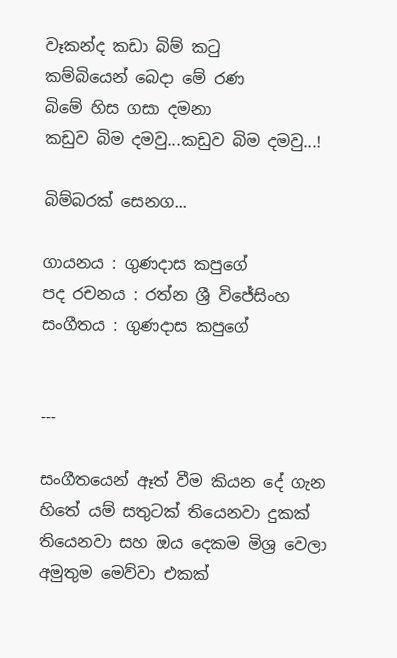වෑකන්ද කඩා බිම් කටු
කම්බියෙන් බෙදා මේ රණ
බිමේ හිස ගසා දමනා
කඩුව බිම දමවු...කඩුව බිම දමවු...!

බිම්බරක් සෙනග...

ගායනය : ගුණදාස කපුගේ
පද රචනය : රත්න ශ්‍රී විජේසිංහ
සංගීතය : ගුණදාස කපුගේ


---

සංගීතයෙන් ඈත් වීම කියන දේ ගැන හිතේ යම් සතුටක් තියෙනවා දුකක් තියෙනවා සහ ඔය දෙකම මිශ්‍ර වෙලා අමුතුම මෙව්වා එකක්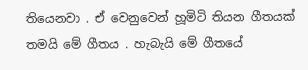තියෙනවා . ඒ වෙනුවෙන් හූමිටි තියන ගීතයක් තමයි මේ ගීතය . හැබැයි මේ ගීතයේ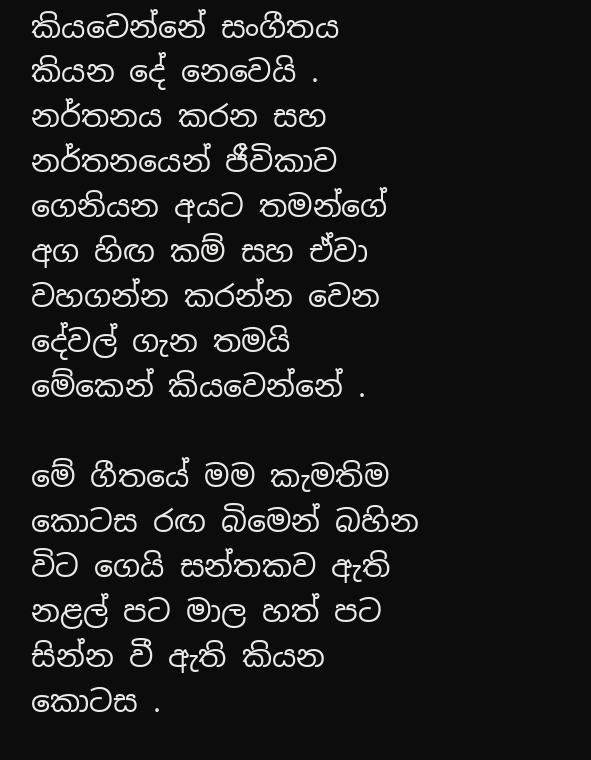කියවෙන්නේ සංගීතය කියන දේ නෙවෙයි . නර්තනය කරන සහ නර්තනයෙන් ජීවිකාව ගෙනියන අයට තමන්ගේ අග හිඟ කම් සහ ඒවා වහගන්න කරන්න වෙන දේවල් ගැන තමයි මේකෙන් කියවෙන්නේ .

මේ ගීතයේ මම කැමතිම කොටස රඟ බිමෙන් බහින විට ගෙයි සන්තකව ඇති නළල් පට මාල හත් පට සින්න වී ඇති කියන කොටස .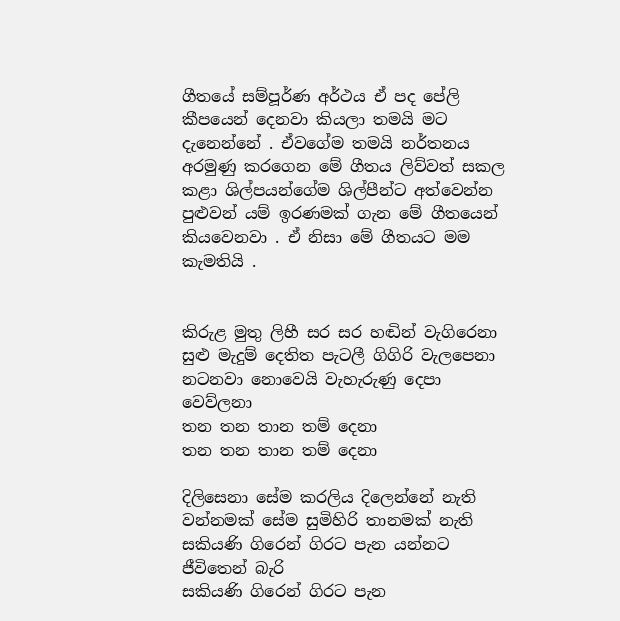ගීතයේ සම්පූර්ණ අර්ථය ඒ පද පේලි කීපයෙන් දෙනවා කියලා තමයි මට දැනෙන්නේ . ඒවගේම තමයි නර්තනය අරමුණු කරගෙන මේ ගීතය ලිව්වත් සකල කළා ශිල්පයන්ගේම ශිල්පීන්ට අත්වෙන්න පුළුවන් යම් ඉරණමක් ගැන මේ ගීතයෙන් කියවෙනවා . ඒ නිසා මේ ගීතයට මම කැමතියි .


කිරුළ මුතු ලිහී සර සර හඬින් වැගිරෙනා
සුළු මැදුම් දෙතිත පැටලී ගිගිරි වැලපෙනා
නටනවා නොවෙයි වැහැරුණු දෙපා වෙව්ලනා
තන තන තාන තම් දෙනා
තන තන තාන තම් දෙනා

දිලිසෙනා සේම කරලිය දිලෙන්නේ නැති
වන්නමක් සේම සුමිහිරි තානමක් නැති
සකියණි ගිරෙන් ගිරට පැන යන්නට
ජීවිතෙන් බැරි
සකියණි ගිරෙන් ගිරට පැන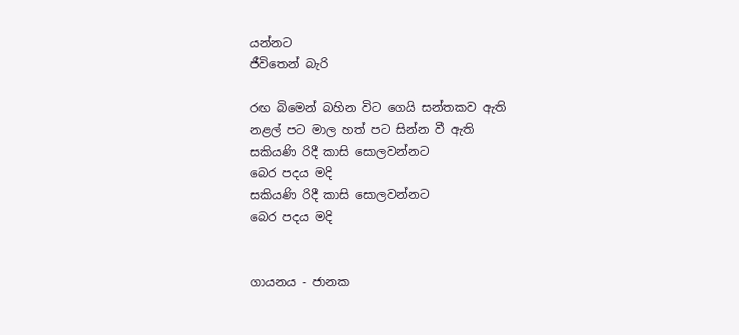යන්නට
ජීවිතෙන් බැරි

රඟ බිමෙන් බහින විට ගෙයි සන්තකව ඇති
නළල් පට මාල හත් පට සින්න වී ඇති
සකියණි රිදී කාසි සොලවන්නට
බෙර පදය මදි
සකියණි රිදී කාසි සොලවන්නට
බෙර පදය මදි


ගායනය - ජානක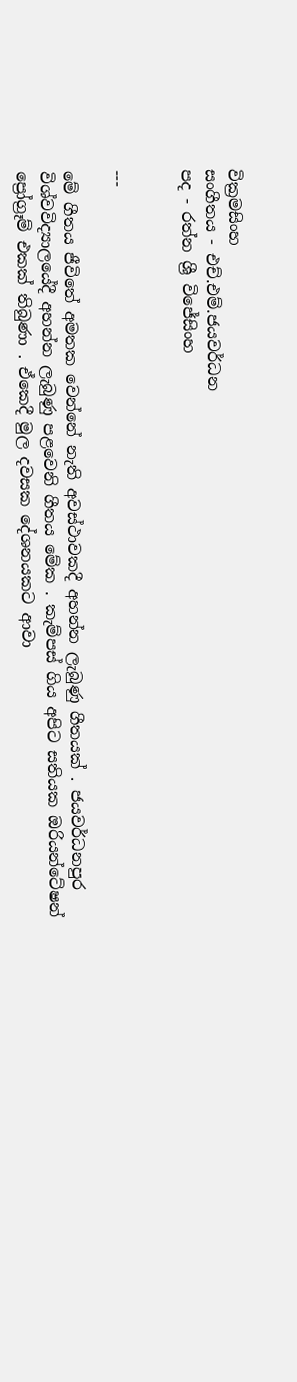වික්‍රමසිංහ
සංගීතය - එච්.එම්.ජයවර්ධන
පද - රත්න ශ්‍රී විජේසිංහ


---

මේ ගීතය ජීවිතේ අමතක වෙන්නේ නැති අවස්ථාවකදී අහන්න ලැබුණු ගීතයක් . ජයවර්ධනපුර විශ්වවිද්‍යාලයේදී අහන්න ලැබුණු පළවෙනි ගීතය මේක . කැම්පස් ගිය අපිට සතියක ඔරියන්ටේෂන් ප්‍රෝග්‍රෑම් එකක් තිබුණා . ඒකෙදී මුල දවසක දේශනයකට ආවා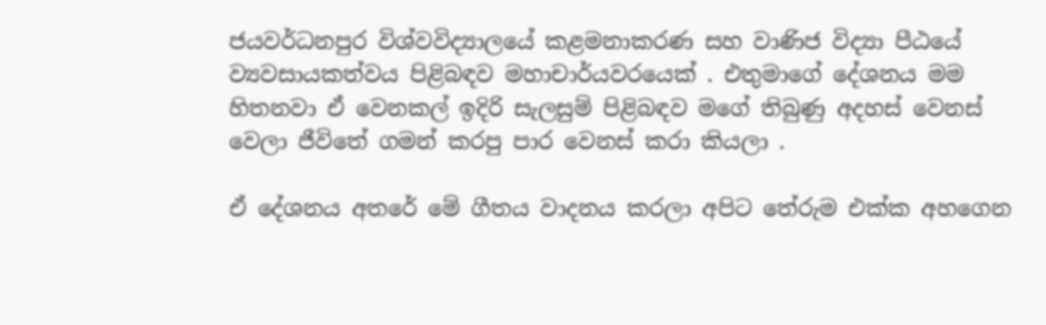ජයවර්ධනපුර විශ්වවිද්‍යාලයේ කළමනාකරණ සහ වාණිජ විද්‍යා පීඨයේ ව්‍යවසායකත්වය පිළිබඳව මහාචාර්යවරයෙක් . එතුමාගේ දේශනය මම හිතනවා ඒ වෙනකල් ඉදිරි සැලසුම් පිළිබඳව මගේ තිබුණු අදහස් වෙනස් වෙලා ජීවිතේ ගමන් කරපු පාර වෙනස් කරා කියලා .

ඒ දේශනය අතරේ මේ ගීතය වාදනය කරලා අපිට තේරුම එක්ක අහගෙන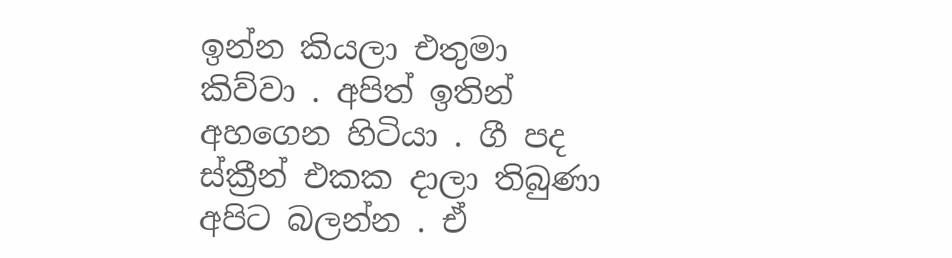ඉන්න කියලා එතුමා කිව්වා . අපිත් ඉතින් අහගෙන හිටියා . ගී පද ස්ක්‍රීන් එකක දාලා තිබුණා අපිට බලන්න . ඒ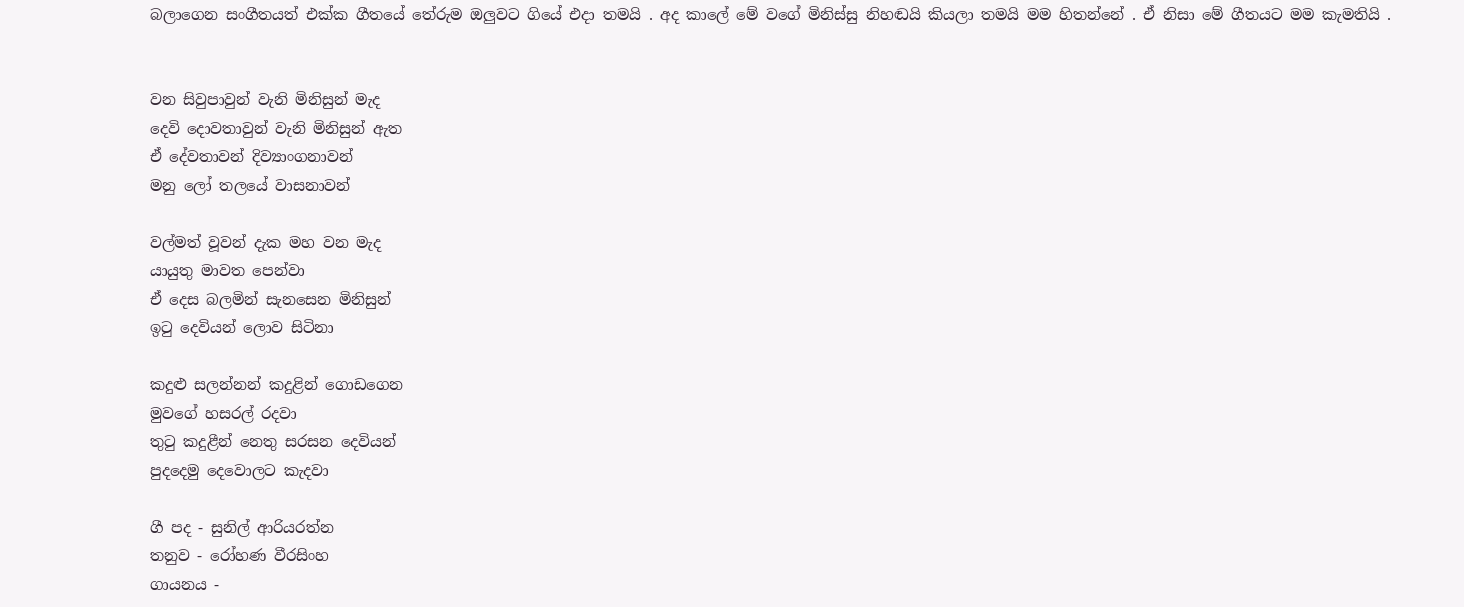බලාගෙන සංගීතයත් එක්ක ගීතයේ තේරුම ඔලුවට ගියේ එදා තමයි . අද කාලේ මේ වගේ මිනිස්සු නිහඬයි කියලා තමයි මම හිතන්නේ . ඒ නිසා මේ ගීතයට මම කැමතියි .


වන සිවුපාවුන් වැනි මිනිසුන් මැද
දෙවි දොවතාවුන් වැනි මිනිසුන් ඇත
ඒ දේවතාවන් දිව්‍යාංගනාවන්
මනු ලෝ තලයේ වාසනාවන්

වල්මත් වූවන් දැක මහ වන මැද
යායුතු මාවත පෙන්වා
ඒ දෙස බලමින් සැනසෙන මිනිසුන්
ඉටු දෙවියන් ලොව සිටිනා

කදුළු සලන්නන් කදුළින් ගොඩගෙන
මුවගේ හසරල් රදවා
තුටු කදුළීන් නෙතු සරසන දෙවියන්
පුදදෙමු දෙවොලට කැදවා

ගී පද - සුනිල් ආරියරත්න
තනුව - රෝහණ වීරසිංහ
ගායනය -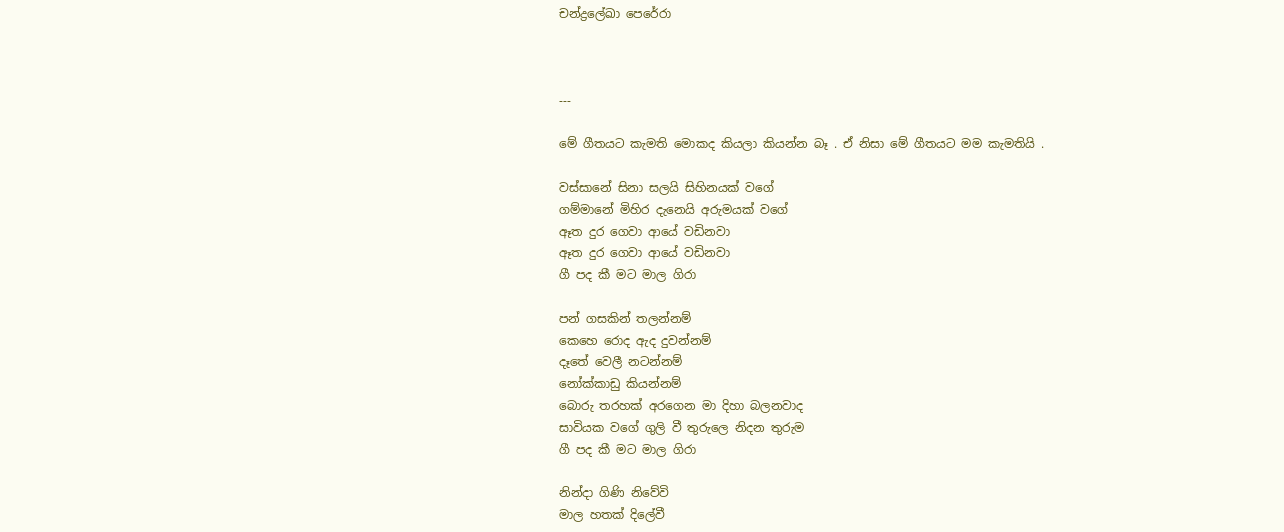චන්ද්‍රලේඛා පෙරේරා



---

මේ ගීතයට කැමති මොකද කියලා කියන්න බෑ . ඒ නිසා මේ ගීතයට මම කැමතියි .

වස්සානේ සිනා සලයි සිහිනයක් වගේ
ගම්මානේ මිහිර දැනෙයි අරුමයක් වගේ
ඈත දුර ගෙවා ආයේ වඩිනවා
ඈත දුර ගෙවා ආයේ වඩිනවා
ගී පද කී මට මාල ගිරා

පන් ගසකින් තලන්නම්
කෙහෙ රොද ඇද දුවන්නම්
දෑතේ වෙලී නටන්නම්
නෝක්කාඩු කියන්නම්
බොරු තරහක් අරගෙන මා දිහා බලනවාද
සාවියක වගේ ගුලි වී තුරුලෙ නිදන තුරුම
ගී පද කී මට මාල ගිරා

නින්දා ගිණි නිවේවි
මාල හතක් දිලේවී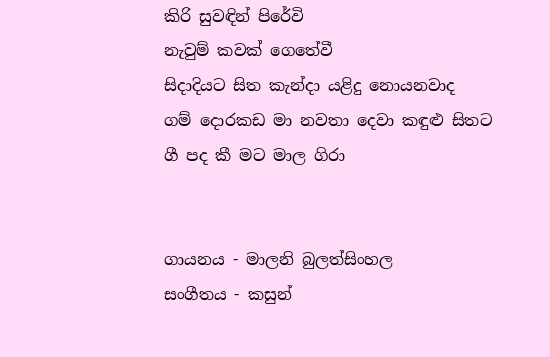කිරි සුවඳින් පිරේවි
නැවුම් කවක් ගෙතේවී
සිදාදියට සිත කැන්දා යළිදු නොයනවාද
ගම් දොරකඩ මා නවතා දෙවා කඳුළු සිතට
ගී පද කී මට මාල ගිරා


ගායනය - මාලනි බුලත්සිංහල
සංගීතය - කසුන්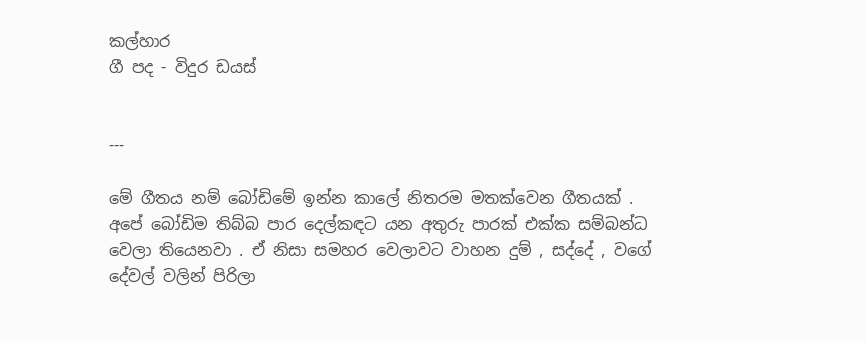කල්හාර
ගී පද - විදුර ඩයස්


---

මේ ගීතය නම් බෝඩිමේ ඉන්න කාලේ නිතරම මතක්වෙන ගීතයක් . අපේ බෝඩිම තිබ්බ පාර දෙල්කඳට යන අතුරු පාරක් එක්ක සම්බන්ධ වෙලා තියෙනවා . ඒ නිසා සමහර වෙලාවට වාහන දුම් , සද්දේ , වගේ දේවල් වලින් පිරිලා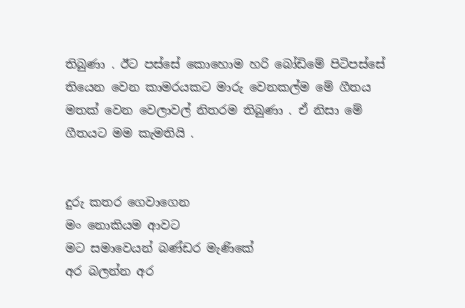තිබුණා . ඊට පස්සේ කොහොම හරි බෝඩිමේ පිටිපස්සේ තියෙන වෙන කාමරයකට මාරු වෙනකල්ම මේ ගීතය මතක් වෙන වෙලාවල් නිතරම තිබුණා . ඒ නිසා මේ ගීතයට මම කැමතියි .


දුරු කතර ගෙවාගෙන
මං නොකියම ආවට
මට සමාවෙයන් බණ්ඩර මැණිකේ
අර බලන්න අර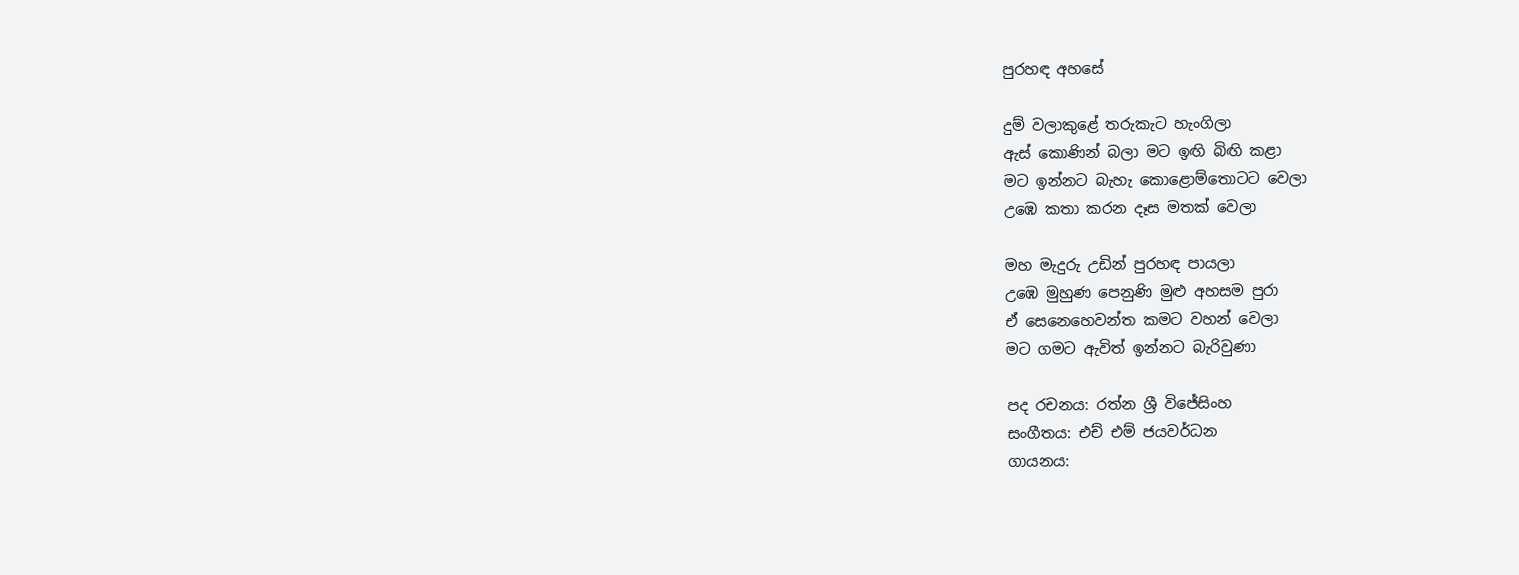පුරහඳ අහසේ

දුම් වලාකුළේ තරුකැට හැංගිලා
ඇස් කොණින් බලා මට ඉඟි බිඟි කළා
මට ඉන්නට බැහැ කොළොම්තොටට වෙලා
උඹෙ කතා කරන දෑස මතක් වෙලා

මහ මැදුරු උඩින් පුරහඳ පායලා
උඹෙ මුහුණ පෙනුණි මුළු අහසම පුරා
ඒ සෙනෙහෙවන්ත කමට වහන් වෙලා
මට ගමට ඇවිත් ඉන්නට බැරිවුණා

පද රචනය: රත්න ශ්‍රී විජේසිංහ
සංගීතය: එච් එම් ජයවර්ධන
ගායනය: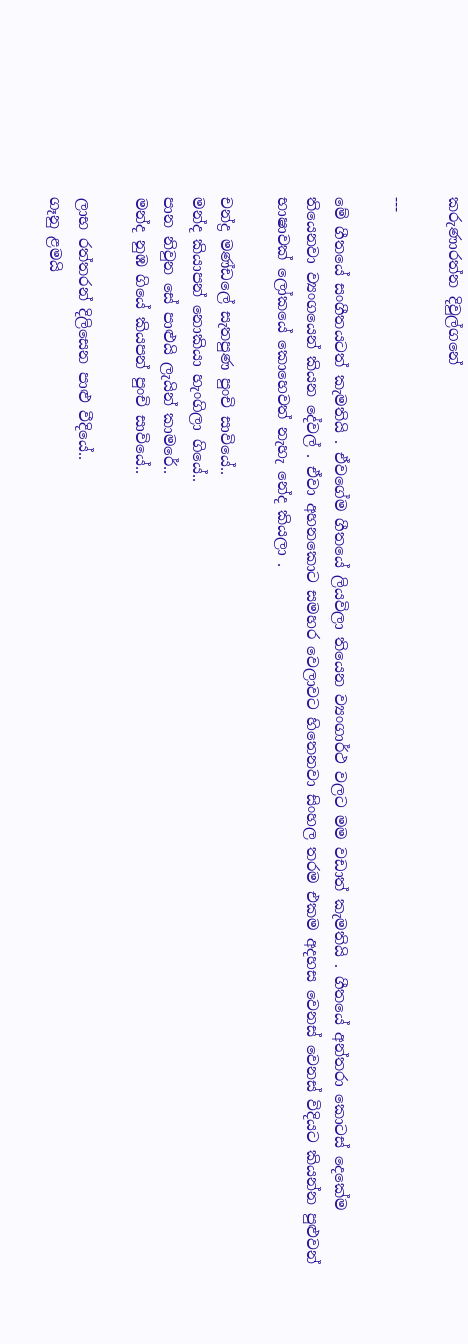කරුණාරත්න දිවුල්ගනේ

---

මේ ගීතයේ සංගීතයටත් කැමතියි . ඒවගේම ගීතයේ ලියවිලා තියෙන ව්‍යංගාර්ථ වලට මම වඩාත් කැමතියි . ගීතයේ අන්තරා කොටස් දෙකේම තියෙනවා ව්‍යංගයෙන් කියන දේවල් . ඒවා අහනකොට සමහර වෙලාවට හිතෙනවා සිංහල තරම එකම අදහස වෙනස් වෙනස් විදියට කියන්න පුළුවන් භාෂාවක් ලෝකයේ කොහෙවත් නැහැ නේද කියලා .

චන්ද්‍ර මණ්ඩලේ සැතපුණ පුංචි සාවියේ..
මන්ද කියාපන් නොකියා හැංගිලා ගියේ..
පාන නිවුන සේ පාළුයි ලැයින් කාමරේ..
මන්ද නුඹ ගියේ කියපන් පුංචි සාවියේ..

ලාභ රත්තරන් දිලිසෙන පාළු වීදියේ..
ගෑනු ළමයි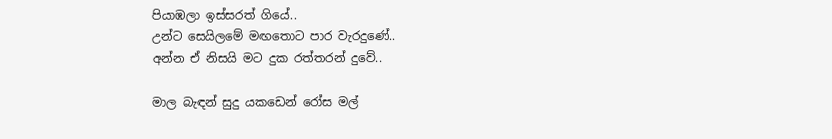පියාඹලා ඉස්සරත් ගියේ..
උන්ට සෙයිලමේ මඟතොට පාර වැරදුණේ..
අන්න ඒ නිසයි මට දුක රත්තරන් දුවේ..

මාල බැඳන් සුදු යකඩෙන් රෝස මල්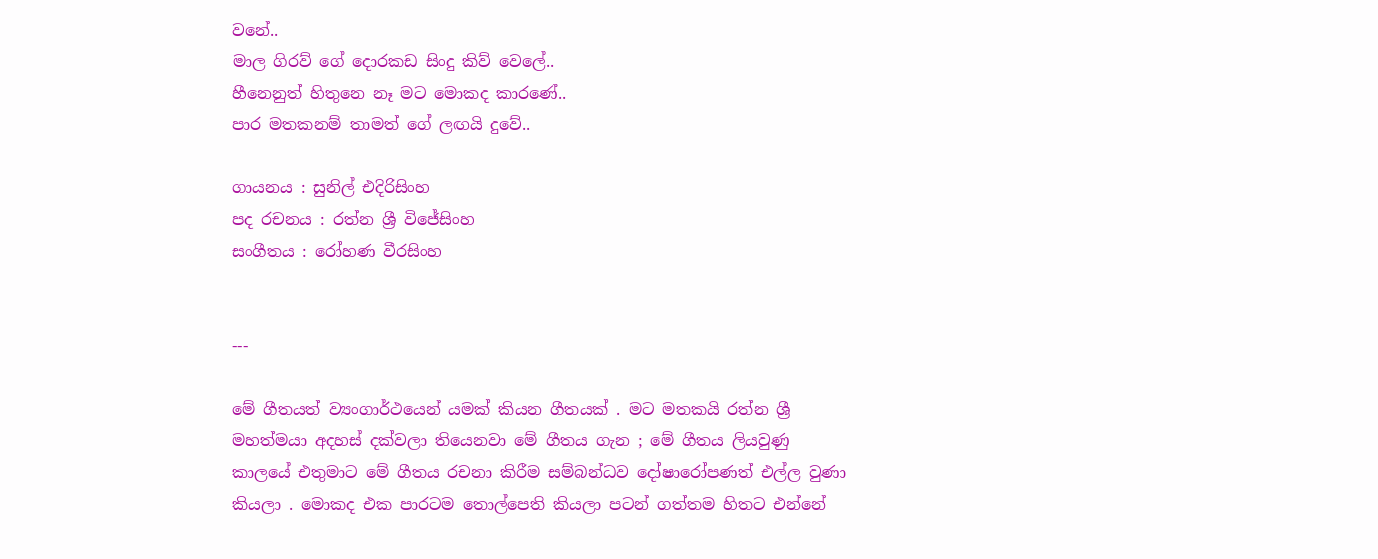වනේ..
මාල ගිරව් ගේ දොරකඩ සිංදු කිව් වෙලේ..
හීනෙනුත් හිතුනෙ නෑ මට මොකද කාරණේ..
පාර මතකනම් තාමත් ගේ ලඟයි දුවේ..

ගායනය : සුනිල් එදිරිසිංහ
පද රචනය ‍: රත්න ශ්‍රී විජේසිංහ
සංගීතය : රෝහණ වීරසිංහ


---

මේ ගීතයත් ව්‍යංගාර්ථයෙන් යමක් කියන ගීතයක් . මට මතකයි රත්න ශ්‍රී මහත්මයා අදහස් දක්වලා තියෙනවා මේ ගීතය ගැන ; මේ ගීතය ලියවුණු කාලයේ එතුමාට මේ ගීතය රචනා කිරීම සම්බන්ධව දෝෂාරෝපණත් එල්ල වුණා කියලා . මොකද එක පාරටම තොල්පෙති කියලා පටන් ගත්තම හිතට එන්නේ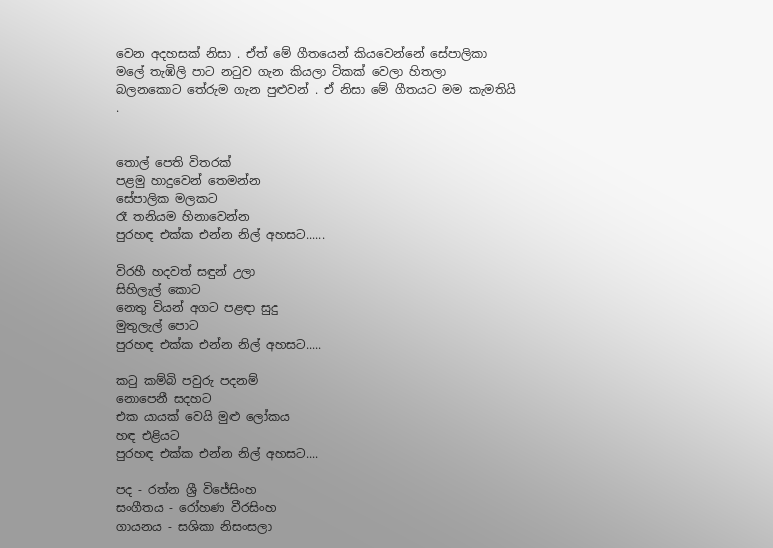වෙන අදහසක් නිසා . ඒත් මේ ගීතයෙන් කියවෙන්නේ සේපාලිකා මලේ තැඹිලි පාට නටුව ගැන කියලා ටිකක් වෙලා හිතලා බලනකොට තේරුම ගැන පුළුවන් . ඒ නිසා මේ ගීතයට මම කැමතියි .


තොල් පෙති විතරක්
පළමු හාදුවෙන් තෙමන්න
සේපාලික මලකට
රෑ තනියම හිනාවෙන්න
පුරහඳ එක්ක එන්න නිල් අහසට......

විරහී හදවත් සඳුන් උලා
සිහිලැල් කොට
නෙතු වියන් අගට පළඳා සුදු
මුතුලැල් පොට
පුරහඳ එක්ක එන්න නිල් අහසට.....

කටු කම්බි පවුරු පදනම්
නොපෙනී සදහට
එක යායක් වෙයි මුළු ලෝකය
හඳ එළියට
පුරහඳ එක්ක එන්න නිල් අහසට....

පද - රත්න ශ්‍රී විජේසිංහ
සංගීතය - රෝහණ වීරසිංහ
ගායනය - සශිකා නිසංසලා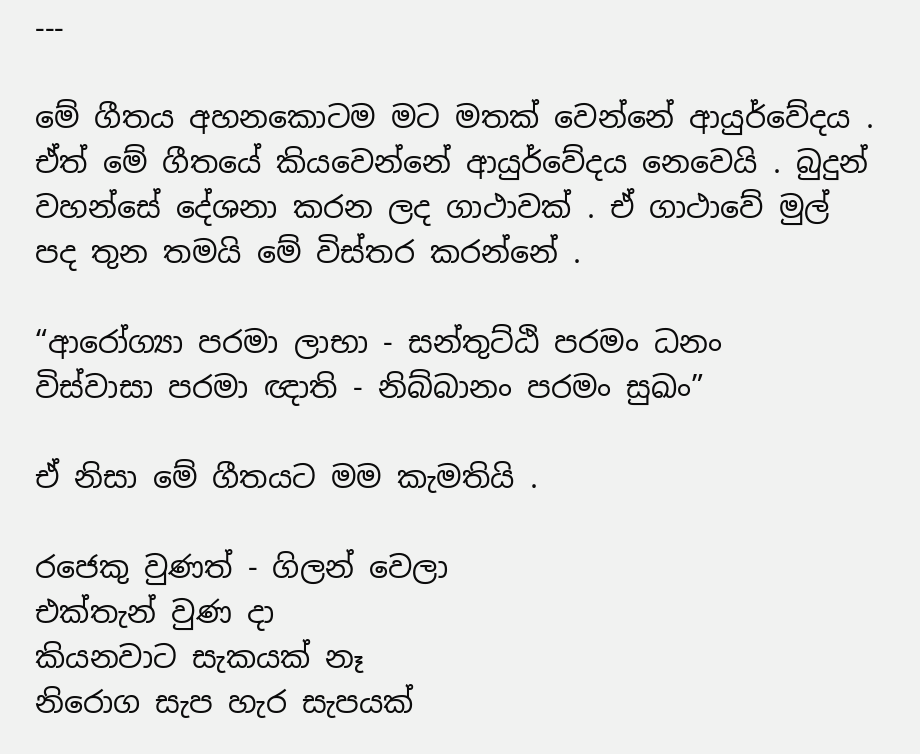---

මේ ගීතය අහනකොටම මට මතක් වෙන්නේ ආයුර්වේදය . ඒත් මේ ගීතයේ කියවෙන්නේ ආයුර්වේදය නෙවෙයි . බුදුන් වහන්සේ දේශනා කරන ලද ගාථාවක් . ඒ ගාථාවේ මුල් පද තුන තමයි මේ විස්තර කරන්නේ .

“ආරෝග්‍යා පරමා ලාභා - සන්තුට්ඨි පරමං ධනං
විස්වාසා පරමා ඥාති - නිබ්බානං පරමං සුඛං”

ඒ නිසා මේ ගීතයට මම කැමතියි .

රජෙකු වුණත් - ගිලන් වෙලා
එක්තැන් වුණ දා
කියනවාට සැකයක් නෑ
නිරොග සැප හැර සැපයක්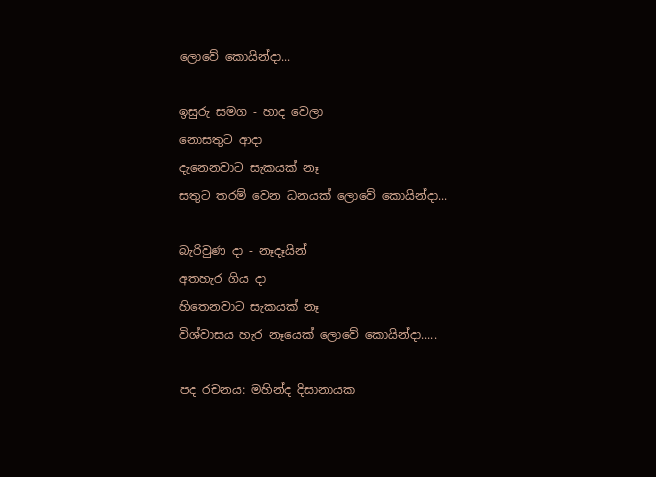ලොවේ කොයින්දා...

ඉසුරු සමග - හාද වෙලා
නොසතුට ආදා
දැනෙනවාට සැකයක් නෑ
සතුට තරම් වෙන ධනයක් ලොවේ කොයින්දා...

බැරිවුණ දා - නෑදෑයින්
අතහැර ගිය දා
හිතෙනවාට සැකයක් නෑ
විශ්වාසය හැර නෑයෙක් ලොවේ කොයින්දා.....

පද රචනය: මහින්ද දිසානායක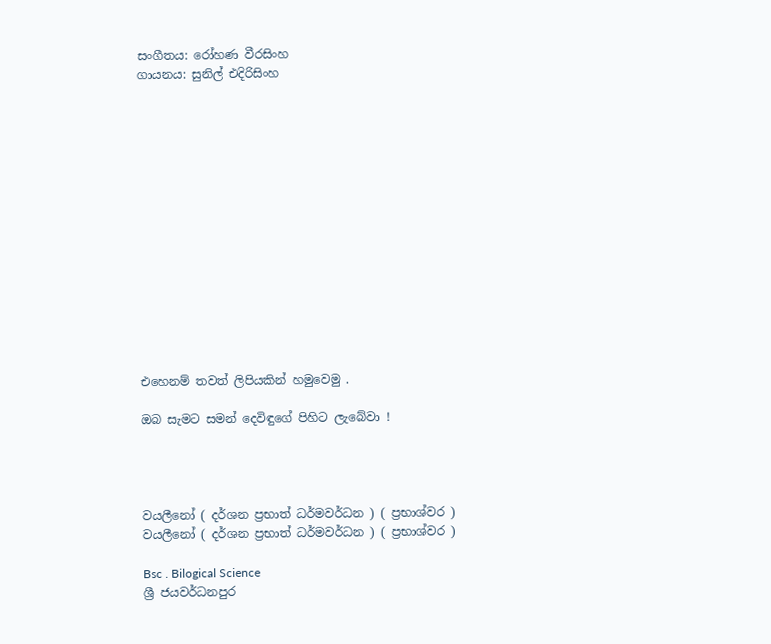සංගීතය: රෝහණ වීරසිංහ
ගායනය: සුනිල් එදිරිසිංහ















එහෙනම් තවත් ලිපියකින් හමුවෙමු .

ඔබ සැමට සමන් දෙවිඳුගේ පිහිට ලැබේවා !




වයලීනෝ ( දර්ශන ප්‍රභාත් ධර්මවර්ධන ) ( ප්‍රභාශ්වර )
වයලීනෝ ( දර්ශන ප්‍රභාත් ධර්මවර්ධන ) ( ප්‍රභාශ්වර )

Bsc . Bilogical Science
ශ්‍රී ජයවර්ධනපුර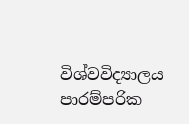විශ්වවිද්‍යාලය
පාරම්පරික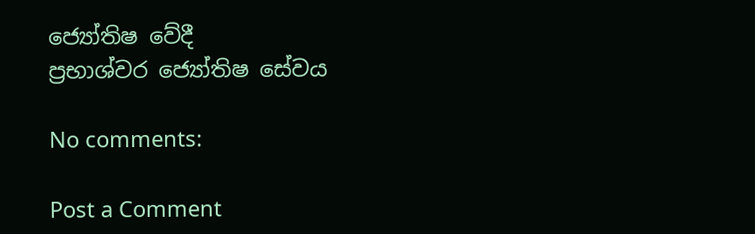ජ්‍යෝතිෂ වේදී
ප්‍රභාශ්වර ජ්‍යෝතිෂ සේවය

No comments:

Post a Comment